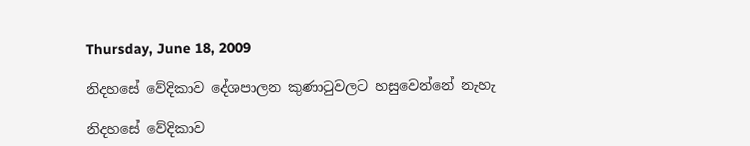Thursday, June 18, 2009

නිදහසේ වේදිකාව දේශපාලන කුණාටුවලට හසුවෙන්නේ නැහැ

නිදහසේ වේදිකාව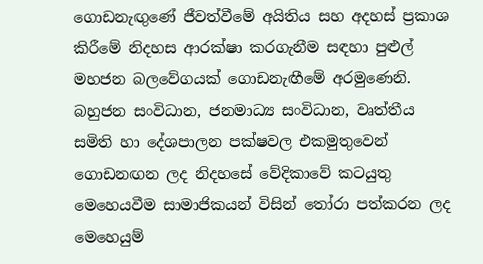ගොඩනැඟුණේ ජීවත්වීමේ අයිතිය සහ අදහස් ප්‍රකාශ කිරීමේ නිදහස ආරක්ෂා කරගැනීම සඳහා පුළුල් මහජන බලවේගයක් ගොඩනැඟීමේ අරමුණෙනි.
බහුජන සංවිධාන, ජනමාධ්‍ය සංවිධාන, වෘත්තීය සමිති හා දේශපාලන පක්ෂවල එකමුතුවෙන් ගොඩනඟන ලද නිදහසේ වේදිකාවේ කටයුතු මෙහෙයවීම සාමාජිකයන් විසින් තෝරා පත්කරන ලද මෙහෙයුම්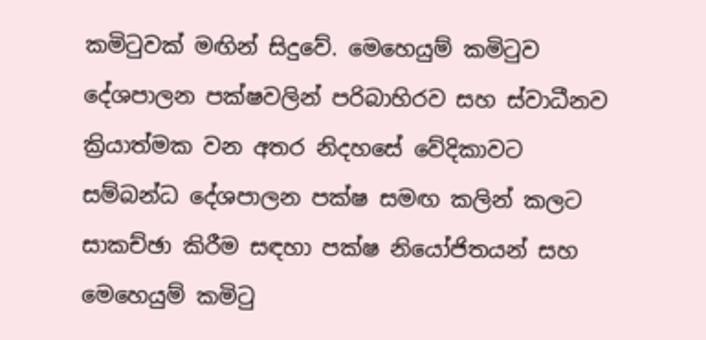කමිටුවක් මඟින් සිදුවේ. මෙහෙයුම් කමිටුව දේශපාලන පක්ෂවලින් පරිබාහිරව සහ ස්වාධීනව ක්‍රියාත්මක වන අතර නිදහසේ වේදිකාවට සම්බන්ධ දේශපාලන පක්ෂ සමඟ කලින් කලට සාකච්ඡා කිරීම සඳහා පක්ෂ නියෝජිතයන් සහ මෙහෙයුම් කමිටු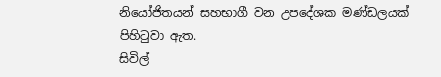නියෝජිතයන් සහභාගී වන උපදේශක මණ්ඩලයක් පිහිටුවා ඇත.
සිවිල්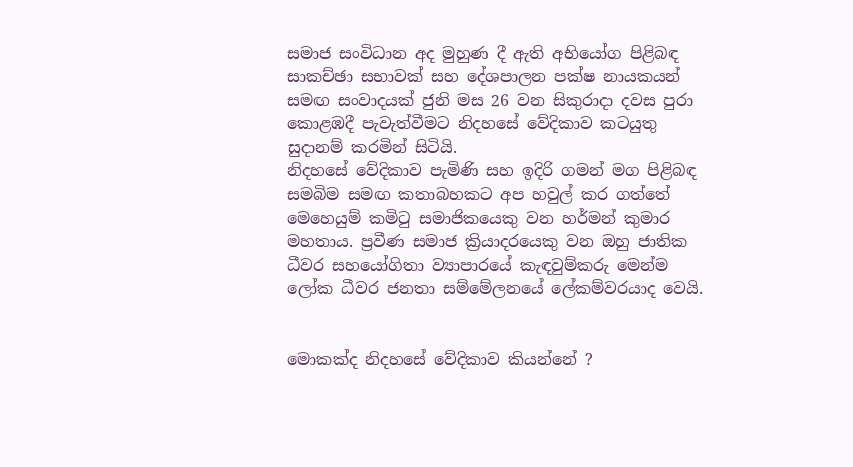සමාජ සංවිධාන අද මුහුණ දී ඇති අභියෝග පිළිබඳ සාකච්ඡා සභාවක් සහ දේශපාලන පක්ෂ නායකයන් සමඟ සංවාදයක් ජුනි මස 26 වන සිකුරාදා දවස පුරා කොළඹදී පැවැත්වීමට නිදහසේ වේදිකාව කටයුතු සුදානම් කරමින් සිටියි.
නිදහසේ වේදිකාව පැමිණි සහ ඉදිරි ගමන් මග පිළිබඳ සමබිම සමඟ කතාබහකට අප හවුල් කර ගත්තේ මෙහෙයුම් කමිටු සමාජිකයෙකු වන හර්මන් කුමාර මහතාය. ප්‍රවීණ සමාජ ක්‍රියාදරයෙකු වන ඔහු ජාතික ධීවර සහයෝගිතා ව්‍යාපාරයේ කැඳවුම්කරු මෙන්ම ලෝක ධීවර ජනතා සම්මේලනයේ ලේකම්වරයාද වෙයි.


මොකක්ද නිදහසේ වේදිකාව කියන්නේ ?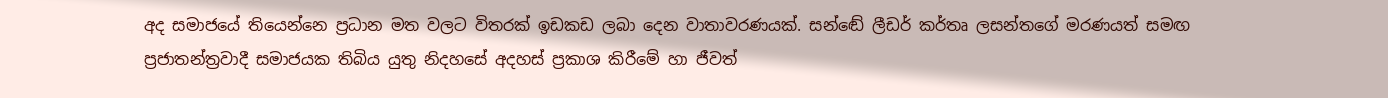අද සමාජයේ තියෙන්නෙ ප්‍රධාන මත වලට විතරක් ඉඩකඩ ලබා දෙන වාතාවරණයක්. සන්ඬේ ලීඩර් කර්තෘ ලසන්තගේ මරණයත් සමඟ ප්‍රජාතන්ත්‍රවාදී සමාජයක තිබිය යුතු නිදහසේ අදහස් ප්‍රකාශ කිරීමේ හා ජීවත්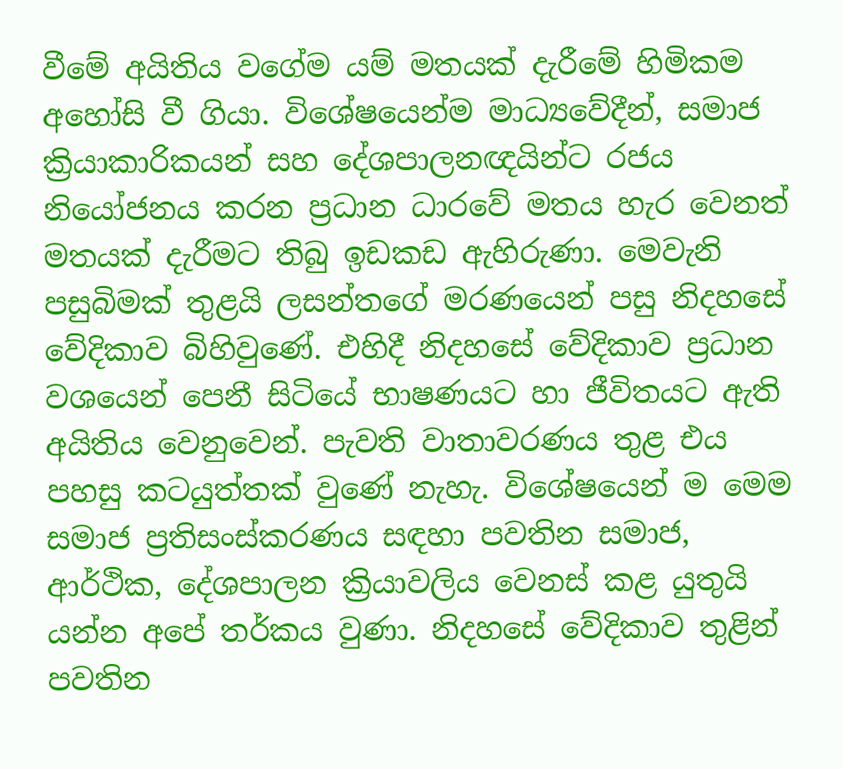වීමේ අයිතිය වගේම යම් මතයක් දැරීමේ හිමිකම අහෝසි වී ගියා. විශේෂයෙන්ම මාධ්‍යවේදීන්, සමාජ ක්‍රියාකාරිකයන් සහ දේශපාලනඥයින්ට රජය නියෝජනය කරන ප්‍රධාන ධාරවේ මතය හැර වෙනත් මතයක් දැරීමට තිබු ඉඩකඩ ඇහිරුණා. මෙවැනි පසුබිමක් තුළයි ලසන්තගේ මරණයෙන් පසු නිදහසේ වේදිකාව බිහිවුණේ. එහිදී නිදහසේ වේදිකාව ප්‍රධාන වශයෙන් පෙනී සිටියේ භාෂණයට හා ජීවිතයට ඇති අයිතිය වෙනුවෙන්. පැවති වාතාවරණය තුළ එය පහසු කටයුත්තක් වුණේ නැහැ. විශේෂයෙන් ම මෙම සමාජ ප්‍රතිසංස්කරණය සඳහා පවතින සමාජ, ආර්ථික, දේශපාලන ක්‍රියාවලිය වෙනස් කළ යුතුයි යන්න අපේ තර්කය වුණා. නිදහසේ වේදිකාව තුළින් පවතින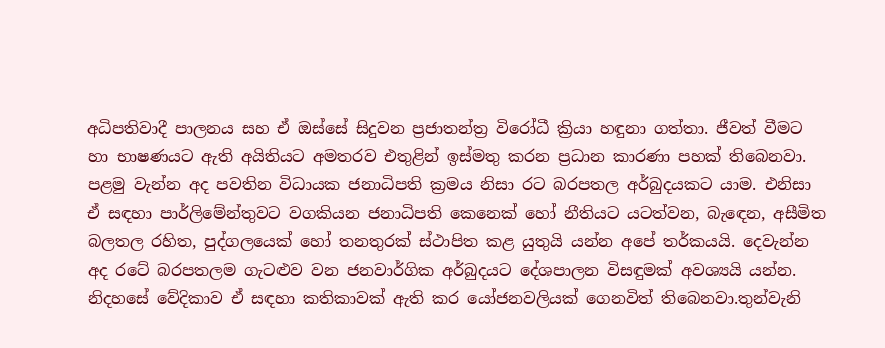අධිපතිවාදී පාලනය සහ ඒ ඔස්සේ සිදුවන ප්‍රජාතන්ත්‍ර විරෝධී ක්‍රියා හඳුනා ගත්තා. ජීවත් වීමට හා භාෂණයට ඇති අයිතියට අමතරව එතුළින් ඉස්මතු කරන ප්‍රධාන කාරණා පහක් තිබෙනවා. පළමු වැන්න අද පවතින විධායක ජනාධිපති ක්‍රමය නිසා රට බරපතල අර්බුදයකට යාම. එනිසා ඒ සඳහා පාර්ලිමේන්තුවට වගකියන ජනාධිපති කෙනෙක් හෝ නීතියට යටත්වන, බැඳෙන, අසීමිත බලතල රහිත, පුද්ගලයෙක් හෝ තනතුරක් ස්ථාපිත කළ යුතුයි යන්න අපේ තර්කයයි. දෙවැන්න අද රටේ බරපතලම ගැටළුව වන ජනවාර්ගික අර්බුදයට දේශපාලන විසඳුමක් අවශ්‍යයි යන්න. නිදහසේ වේදිකාව ඒ සඳහා කතිකාවක් ඇති කර යෝජනවලියක් ගෙනවිත් තිබෙනවා.තුන්වැනි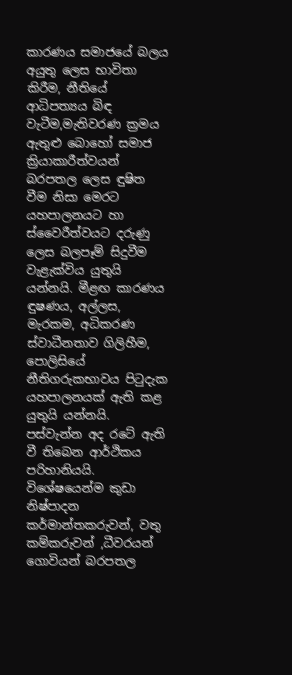කාරණය සමාජයේ බලය අයුතු ලෙස භාවිතා කිරීම, නීතියේ ආධිපත්‍යය බිඳ වැටීම,මැතිවරණ ක්‍රමය ඇතුළු බොහෝ සමාජ ක්‍රියාකාරීත්වයන් බරපතල ලෙස ඳුෂිත වීම නිසා මෙරට යහපාලනයට හා ස්වෛරීත්වයට දරුණු ලෙස බලපෑම් සිදුවීම වැළැක්විය යුතුයි යන්නයි. මීළඟ කාරණය ඳුෂණය, අල්ලස, මැරකම, අධිකරණ ස්වාධීනතාව ගිලිහීම, පොලිසියේ නීතිගරුකභාවය පිටුදැක යහපාලනයක් ඇති කළ යුතුයි යන්නයි. පස්වැන්න අද රටේ ඇති වී තිබෙන ආර්ථිකය පරිහානියයි. විශේෂයෙන්ම කුඩා නිෂ්පාදන කර්මාන්තකරුවන්, වතු කම්කරුවන් ,ධීවරයන් ගොවියන් බරපතල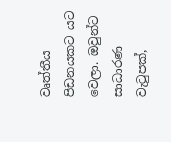වෘත්තීය පිඩනයකට යට වෙලා. ඔවුන්ට සාධාරණ වැටුපක්,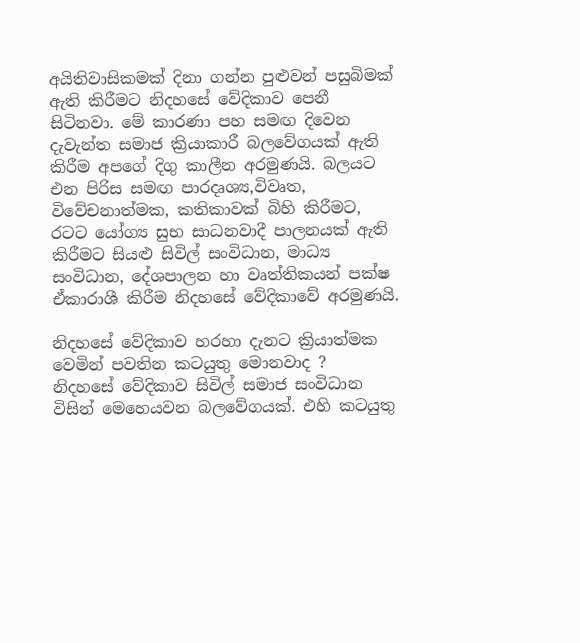අයිතිවාසිකමක් දිනා ගන්න පුළුවන් පසුබිමක් ඇති කිරීමට නිදහසේ වේදිකාව පෙනී සිටිනවා. මේ කාරණා පහ සමඟ දිවෙන දැවැන්ත සමාජ ක්‍රියාකාරී බලවේගයක් ඇති කිරීම අපගේ දිගු කාලීන අරමුණයි. බලයට එන පිරිස සමඟ පාරදෘශ්‍ය,විවෘත, විවේචනාත්මක, කතිකාවක් බිහි කිරීමට, රටට යෝග්‍ය සුභ සාධනවාදී පාලනයක් ඇති කිරීමට සියළු සිවිල් සංවිධාන, මාධ්‍ය සංවිධාන, දේශපාලන හා වෘත්තිකයන් පක්ෂ ඒකාරාශී කිරීම නිදහසේ වේදිකාවේ අරමුණයි.

නිදහසේ වේදිකාව හරහා දැනට ක්‍රියාත්මක වෙමින් පවතින කටයුතු මොනවාද ?
නිදහසේ වේදිකාව සිවිල් සමාජ සංවිධාන විසින් මෙහෙයවන බලවේගයක්. එහි කටයුතු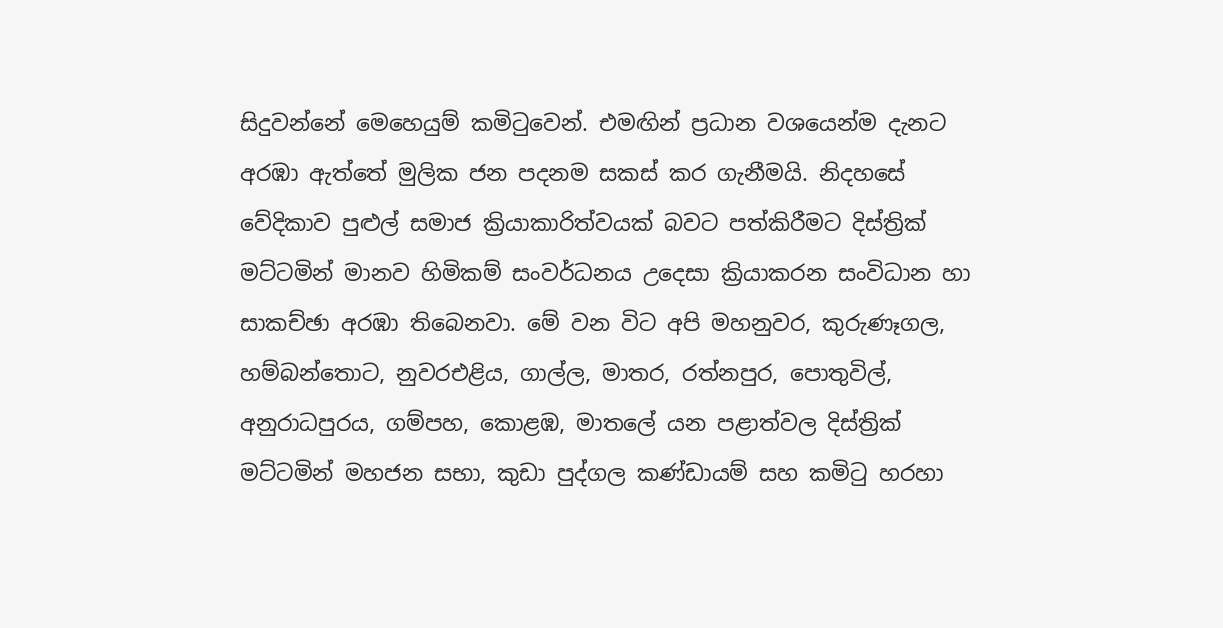සිදුවන්නේ මෙහෙයුම් කමිටුවෙන්. එමඟින් ප්‍රධාන වශයෙන්ම දැනට අරඹා ඇත්තේ මුලික ජන පදනම සකස් කර ගැනීමයි. නිදහසේ වේදිකාව පුළුල් සමාජ ක්‍රියාකාරිත්වයක් බවට පත්කිරීමට දිස්ත්‍රික් මට්ටමින් මානව හිමිකම් සංවර්ධනය උදෙසා ක්‍රියාකරන සංවිධාන හා සාකච්ඡා අරඹා තිබෙනවා. මේ වන විට අපි මහනුවර, කුරුණෑගල, හම්බන්තොට, නුවරඑළිය, ගාල්ල, මාතර, රත්නපුර, පොතුවිල්, අනුරාධපුරය, ගම්පහ, කොළඹ, මාතලේ යන පළාත්වල දිස්ත්‍රික් මට්ටමින් මහජන සභා, කුඩා පුද්ගල කණ්ඩායම් සහ කමිටු හරහා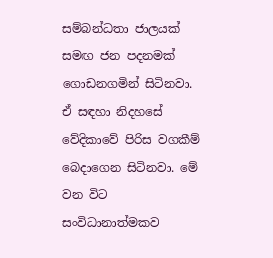සම්බන්ධතා ජාලයක් සමඟ ජන පදනමක් ගොඩනගමින් සිටිනවා. ඒ සඳහා නිදහසේ වේදිකාවේ පිරිස වගකීම් බෙදාගෙන සිටිනවා. මේ වන විට සංවිධානාත්මකව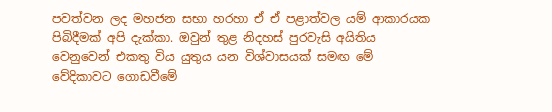පවත්වන ලද මහජන සභා හරහා ඒ ඒ පළාත්වල යම් ආකාරයක පිබිදීමක් අපි දැක්කා. ඔවුන් තුළ නිදහස් පුරවැසි අයිතිය වෙනුවෙන් එකතු විය යුතුය යන විශ්වාසයක් සමඟ මේ වේදිකාවට ගොඩවීමේ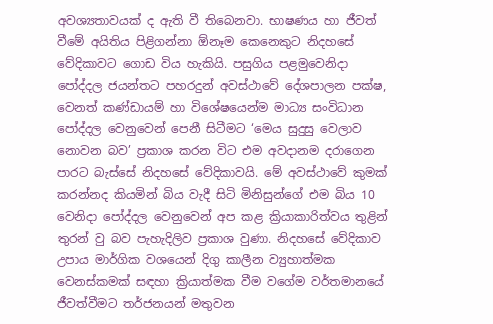අවශ්‍යතාවයක් ද ඇති වී තිබෙනවා. භාෂණය හා ජීවත් වීමේ අයිතිය පිළිගන්නා ඕනෑම කෙනෙකුට නිදහසේ වේදිකාවට ගොඩ විය හැකියි. පසුගිය පළමුවෙනිදා පෝද්දල ජයන්තට පහරදුන් අවස්ථාවේ දේශපාලන පක්ෂ, වෙනත් කණ්ඩායම් හා විශේෂයෙන්ම මාධ්‍ය සංවිධාන පෝද්දල වෙනුවෙන් පෙනී සිටීමට ‘මෙය සුදුසු වෙලාව නොවන බව’ ප්‍රකාශ කරන විට එම අවදානම දරාගෙන පාරට බැස්සේ නිදහසේ වේදිකාවයි. මේ අවස්ථාවේ කුමක් කරන්නද කියමින් බිය වැදී සිටි මිනිසුන්ගේ එම බිය 10 වෙනිදා පෝද්දල වෙනුවෙන් අප කළ ක්‍රියාකාරිත්වය තුළින් තුරන් වු බව පැහැදිලිව ප්‍රකාශ වුණා. නිදහසේ වේදිකාව උපාය මාර්ගික වශයෙන් දිගු කාලීන ව්‍යුහාත්මක වෙනස්කමක් සඳහා ක්‍රියාත්මක වීම වගේම වර්තමානයේ ජීවත්වීමට තර්ජනයන් මතුවන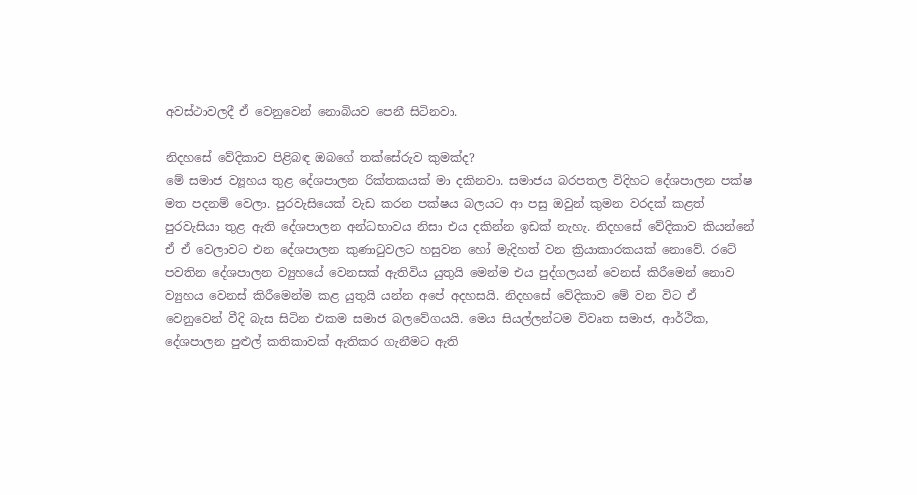අවස්ථාවලදී ඒ වෙනුවෙන් නොබියව පෙනී සිටිනවා.

නිදහසේ වේදිකාව පිළිබඳ ඔබගේ තක්සේරුව කුමක්ද?
මේ සමාජ ව්‍යූහය තුළ දේශපාලන රික්තකයක් මා දකිනවා. සමාජය බරපතල විදිහට දේශපාලන පක්ෂ මත පදනම් වෙලා. පුරවැසියෙක් වැඩ කරන පක්ෂය බලයට ආ පසු ඔවුන් කුමන වරදක් කළත් පුරවැසියා තුළ ඇති දේශපාලන අන්ධභාවය නිසා එය දකින්න ඉඩක් නැහැ. නිදහසේ වේදිකාව කියන්නේ ඒ ඒ වෙලාවට එන දේශපාලන කුණාටුවලට හසුවන හෝ මැදිහත් වන ක්‍රියාකාරකයක් නොවේ. රටේ පවතින දේශපාලන ව්‍යුහයේ වෙනසක් ඇතිවිය යුතුයි මෙන්ම එය පුද්ගලයන් වෙනස් කිරීමෙන් නොව ව්‍යුහය වෙනස් කිරීමෙන්ම කළ යුතුයි යන්න අපේ අදහසයි. නිදහසේ වේදිකාව මේ වන විට ඒ වෙනුවෙන් වීදි බැස සිටින එකම සමාජ බලවේගයයි. මෙය සියල්ලන්ටම විවෘත සමාජ, ආර්ථික, දේශපාලන පුළුල් කතිකාවක් ඇතිකර ගැනීමට ඇති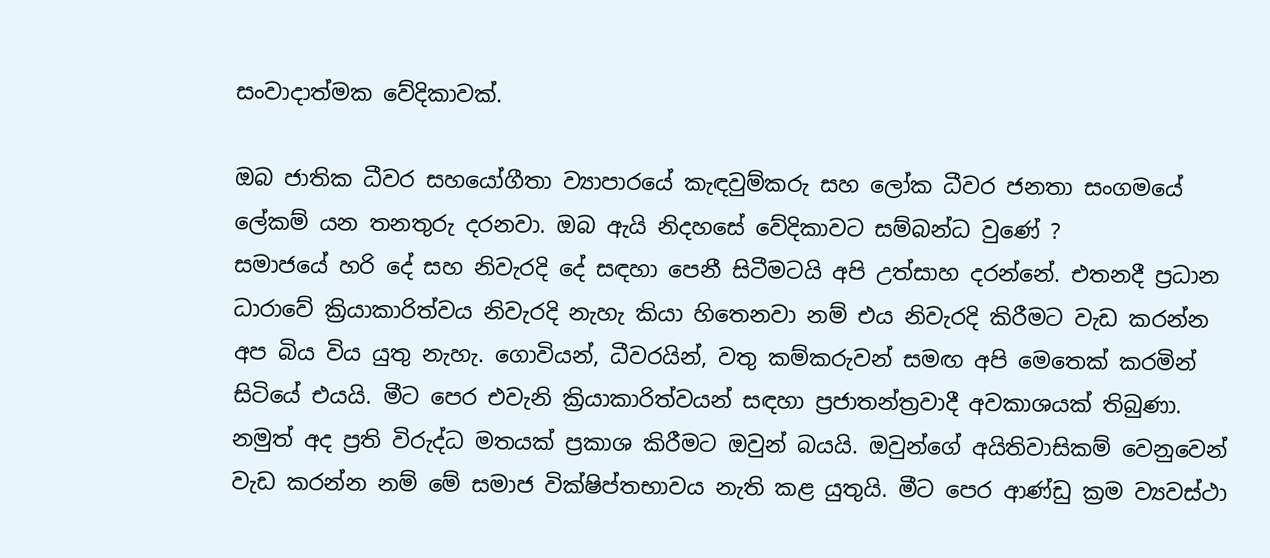සංවාදාත්මක වේදිකාවක්.

ඔබ ජාතික ධීවර සහයෝගීතා ව්‍යාපාරයේ කැඳවුම්කරු සහ ලෝක ධීවර ජනතා සංගමයේ ලේකම් යන තනතුරු දරනවා. ඔබ ඇයි නිදහසේ වේදිකාවට සම්බන්ධ වුණේ ?
සමාජයේ හරි දේ සහ නිවැරදි දේ සඳහා පෙනී සිටීමටයි අපි උත්සාහ දරන්නේ. එතනදී ප්‍රධාන ධාරාවේ ක්‍රියාකාරිත්වය නිවැරදි නැහැ කියා හිතෙනවා නම් එය නිවැරදි කිරීමට වැඩ කරන්න අප බිය විය යුතු නැහැ. ගොවියන්, ධීවරයින්, වතු කම්කරුවන් සමඟ අපි මෙතෙක් කරමින් සිටියේ එයයි. මීට පෙර එවැනි ක්‍රියාකාරිත්වයන් සඳහා ප්‍රජාතන්ත්‍රවාදී අවකාශයක් තිබුණා. නමුත් අද ප්‍රති විරුද්ධ මතයක් ප්‍රකාශ කිරීමට ඔවුන් බයයි. ඔවුන්ගේ අයිතිවාසිකම් වෙනුවෙන් වැඩ කරන්න නම් මේ සමාජ වික්ෂිප්තභාවය නැති කළ යුතුයි. මීට පෙර ආණ්ඩු ක්‍රම ව්‍යවස්ථා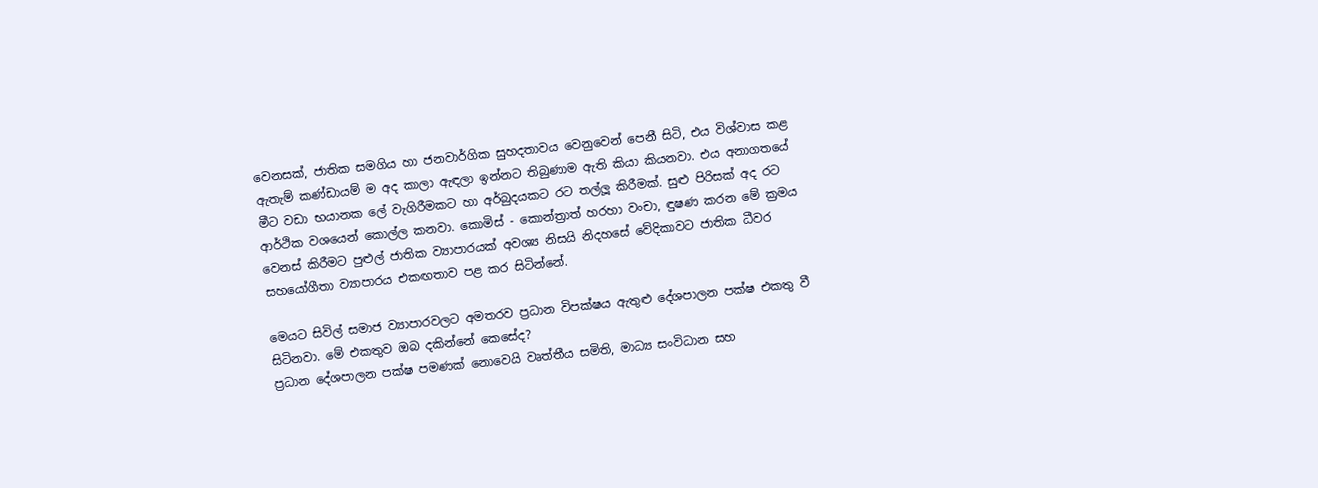වෙනසක්, ජාතික සමගිය හා ජනවාර්ගික සුහදතාවය වෙනුවෙන් පෙනී සිටි, එය විශ්වාස කළ ඇතැම් කණ්ඩායම් ම අද කාලා ඇඳලා ඉන්නට තිබුණාම ඇති කියා කියනවා. එය අනාගතයේ මීට වඩා භයානක ලේ වැගිරීමකට හා අර්බුදයකට රට තල්ලූ කිරීමක්. සුළු පිරිසක් අද රට ආර්ථික වශයෙන් කොල්ල කනවා. කොමිස් - කොන්ත්‍රාත් හරහා වංචා, ඳුෂණ කරන මේ ක්‍රමය වෙනස් කිරීමට පුළුල් ජාතික ව්‍යාපාරයක් අවශ්‍ය නිසයි නිදහසේ වේදිකාවට ජාතික ධීවර සහයෝගීතා ව්‍යාපාරය එකඟතාව පළ කර සිටින්නේ.

මෙයට සිවිල් සමාජ ව්‍යාපාරවලට අමතරව ප්‍රධාන විපක්ෂය ඇතුළු දේශපාලන පක්ෂ එකතු වී සිටිනවා. මේ එකතුව ඔබ දකින්නේ කෙසේද?
ප්‍රධාන දේශපාලන පක්ෂ පමණක් නොවෙයි වෘත්තීය සමිති, මාධ්‍ය සංවිධාන සහ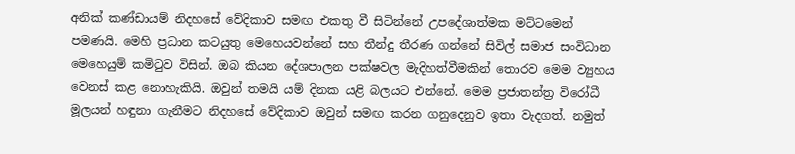අනික් කණ්ඩායම් නිදහසේ වේදිකාව සමඟ එකතු වී සිටින්නේ උපදේශාත්මක මට්ටමෙන් පමණයි. මෙහි ප්‍රධාන කටයුතු මෙහෙයවන්නේ සහ තීන්දු තීරණ ගන්නේ සිවිල් සමාජ සංවිධාන මෙහෙයුම් කමිටුව විසින්. ඔබ කියන දේශපාලන පක්ෂවල මැදිහත්වීමකින් තොරව මෙම ව්‍යුහය වෙනස් කළ නොහැකියි. ඔවුන් තමයි යම් දිනක යළි බලයට එන්නේ. මෙම ප්‍රජාතන්ත්‍ර විරෝධී මූලයන් හඳුනා ගැනීමට නිදහසේ වේදිකාව ඔවුන් සමඟ කරන ගනුදෙනුව ඉතා වැදගත්. නමුත්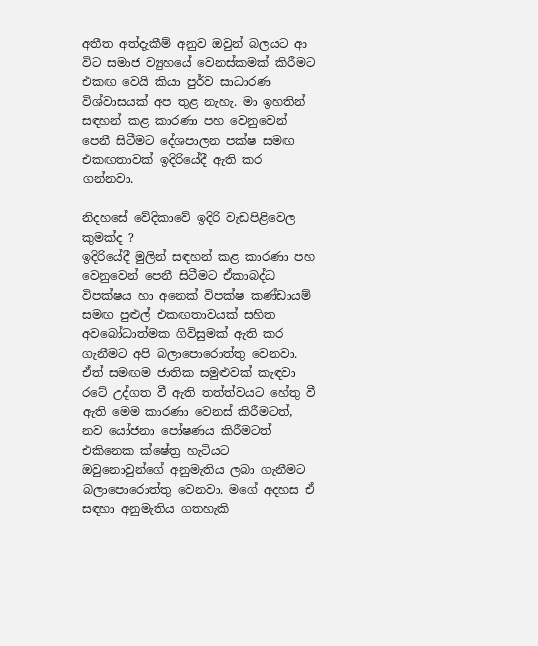අතීත අත්දැකීම් අනුව ඔවුන් බලයට ආ විට සමාජ ව්‍යුහයේ වෙනස්කමක් කිරීමට එකඟ වෙයි කියා පුර්ව සාධාරණ විශ්වාසයක් අප තුළ නැහැ. මා ඉහතින් සඳහන් කළ කාරණා පහ වෙනුවෙන් පෙනී සිටීමට දේශපාලන පක්ෂ සමඟ එකඟතාවක් ඉදිරියේදී ඇති කර ගන්නවා.

නිදහසේ වේදිකාවේ ඉදිරි වැඩපිළිවෙල කුමක්ද ?
ඉදිරියේදී මුලින් සඳහන් කළ කාරණා පහ වෙනුවෙන් පෙනී සිටීමට ඒකාබද්ධ විපක්ෂය හා අනෙක් විපක්ෂ කණ්ඩායම් සමඟ පුළුල් එකඟතාවයක් සහිත අවබෝධාත්මක ගිවිසුමක් ඇති කර ගැනීමට අපි බලාපොරොත්තු වෙනවා. ඒත් සමඟම ජාතික සමුළුවක් කැඳවා රටේ උද්ගත වී ඇති තත්ත්වයට හේතු වී ඇති මෙම කාරණා වෙනස් කිරීමටත්, නව යෝජනා පෝෂණය කිරීමටත් එකිනෙක ක්ෂේත්‍ර හැටියට ඔවුනොවුන්ගේ අනුමැතිය ලබා ගැනීමට බලාපොරොත්තු වෙනවා. මගේ අදහස ඒ සඳහා අනුමැතිය ගතහැකි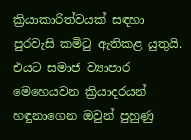ක්‍රියාකාරිත්වයක් සඳහා පුරවැසි කමිටු ඇතිකළ යුතුයි. එයට සමාජ ව්‍යාපාර මෙහෙයවන ක්‍රියාදරයන් හඳුනාගෙන ඔවුන් පුහුණු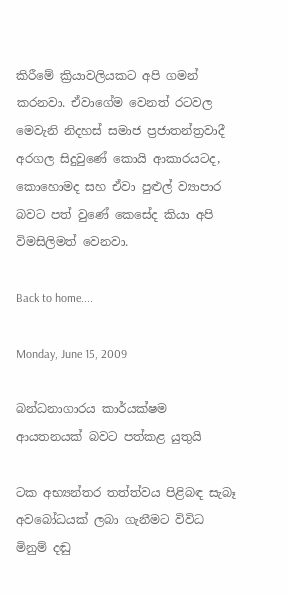කිරීමේ ක්‍රියාවලියකට අපි ගමන් කරනවා. ඒවාගේම වෙනත් රටවල මෙවැනි නිදහස් සමාජ ප්‍රජාතන්ත්‍රවාදී අරගල සිදුවුණේ කොයි ආකාරයටද, කොහොමද සහ ඒවා පුළුල් ව්‍යාපාර බවට පත් වුණේ කෙසේද කියා අපි විමසිලිමත් වෙනවා.

Back to home....

Monday, June 15, 2009

බන්ධනාගාරය කාර්යක්ෂම ආයතනයක් බවට පත්කළ යුතුයි

ටක අභ්‍යන්තර තත්ත්වය පිළිබඳ සැබෑ අවබෝධයක් ලබා ගැනීමට විවිධ මිනුම් දඬු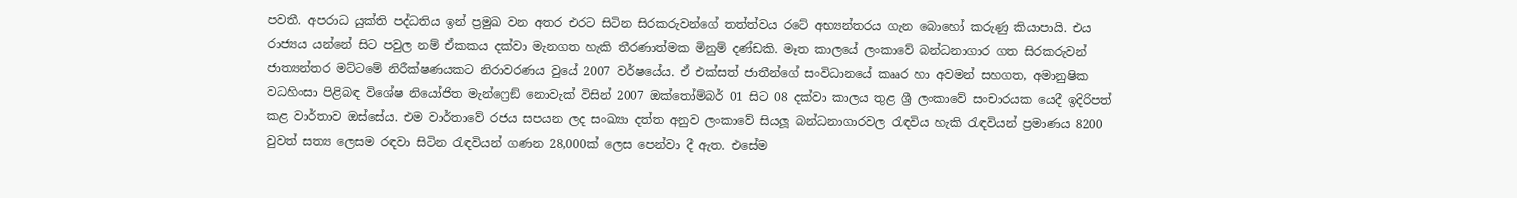පවතී. අපරාධ යුක්ති පද්ධතිය ඉන් ප්‍රමුඛ වන අතර එරට සිටින සිරකරුවන්ගේ තත්ත්වය රටේ අභ්‍යන්තරය ගැන බොහෝ කරුණු කියාපායි. එය රාජ්‍යය යන්නේ සිට පවුල නම් ඒකකය දක්වා මැනගත හැකි තීරණාත්මක මිනුම් දණ්ඩකි. මෑත කාලයේ ලංකාවේ බන්ධනාගාර ගත සිරකරුවන් ජාත්‍යන්තර මට්ටමේ නිරීක්ෂණයකට නිරාවරණය වුයේ 2007 වර්ෂයේය. ඒ එක්සත් ජාතීන්ගේ සංවිධානයේ කෲර හා අවමන් සහගත, අමානුෂික වධහිංසා පිළිබඳ විශේෂ නියෝජිත මැන්ෆ්‍රෙඞ් නොවැක් විසින් 2007 ඔක්තෝම්බර් 01 සිට 08 දක්වා කාලය තුළ ශ්‍රී ලංකාවේ සංචාරයක යෙදී ඉදිරිපත් කළ වාර්තාව ඔස්සේය. එම වාර්තාවේ රජය සපයන ලද සංඛ්‍යා දත්ත අනුව ලංකාවේ සියලූ බන්ධනාගාරවල රැඳවිය හැකි රැඳවියන් ප්‍රමාණය 8200 වුවත් සත්‍ය ලෙසම රඳවා සිටින රැඳවියන් ගණන 28,000ක් ලෙස පෙන්වා දී ඇත. එසේම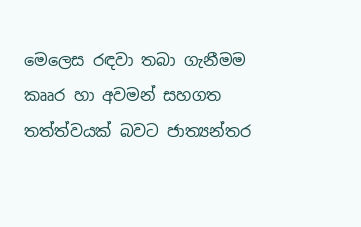මෙලෙස රඳවා තබා ගැනීමම කෲර හා අවමන් සහගත තත්ත්වයක් බවට ජාත්‍යන්තර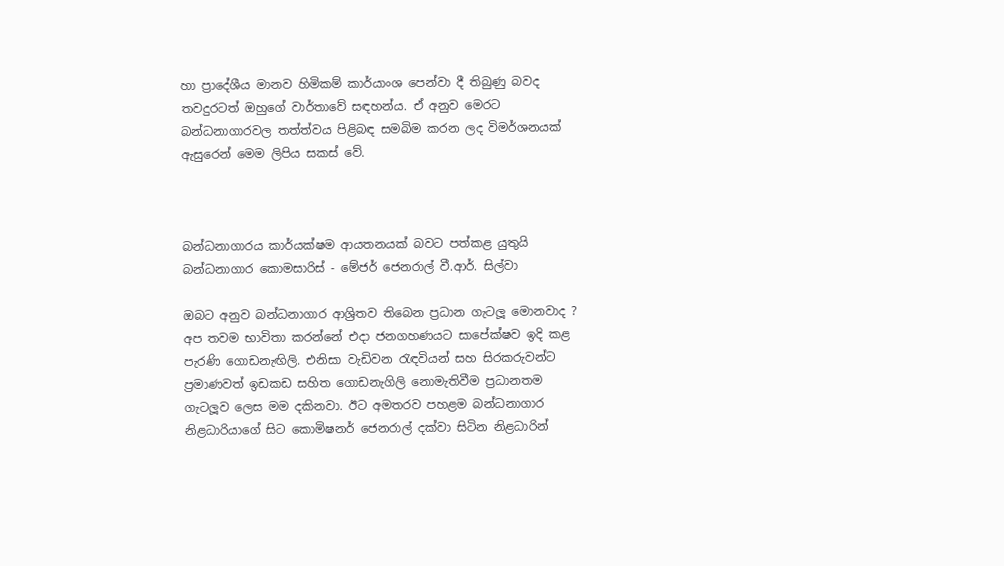හා ප්‍රාදේශීය මානව හිමිකම් කාර්යාංශ පෙන්වා දී තිබුණු බවද තවදුරටත් ඔහුගේ වාර්තාවේ සඳහන්ය. ඒ අනුව මෙරට බන්ධනාගාරවල තත්ත්වය පිළිබඳ සමබිම කරන ලද විමර්ශනයක් ඇසුරෙන් මෙම ලිපිය සකස් වේ.



බන්ධනාගාරය කාර්යක්ෂම ආයතනයක් බවට පත්කළ යුතුයි
බන්ධනාගාර කොමසාරිස් - මේජර් ජෙනරාල් වී.ආර්. සිල්වා

ඔබට අනුව බන්ධනාගාර ආශ්‍රිතව තිබෙන ප්‍රධාන ගැටලූ මොනවාද ?
අප තවම භාවිතා කරන්නේ එදා ජනගහණයට සාපේක්ෂව ඉදි කළ පැරණි ගොඩනැඟිලි. එනිසා වැඩිවන රැඳවියන් සහ සිරකරුවන්ට ප්‍රමාණවත් ඉඩකඩ සහිත ගොඩනැගිලි නොමැතිවීම ප්‍රධානතම ගැටලූව ලෙස මම දකිනවා. ඊට අමතරව පහළම බන්ධනාගාර නිළධාරියාගේ සිට කොමිෂනර් ජෙනරාල් දක්වා සිටින නිළධාරින්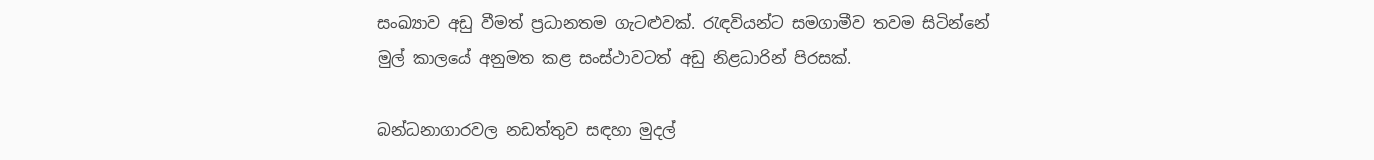සංඛ්‍යාව අඩු වීමත් ප්‍රධානතම ගැටළුවක්. රැඳවියන්ට සමගාමීව තවම සිටින්නේ මුල් කාලයේ අනුමත කළ සංස්ථාවටත් අඩු නිළධාරින් පිරසක්.

බන්ධනාගාරවල නඩත්තුව සඳහා මුදල්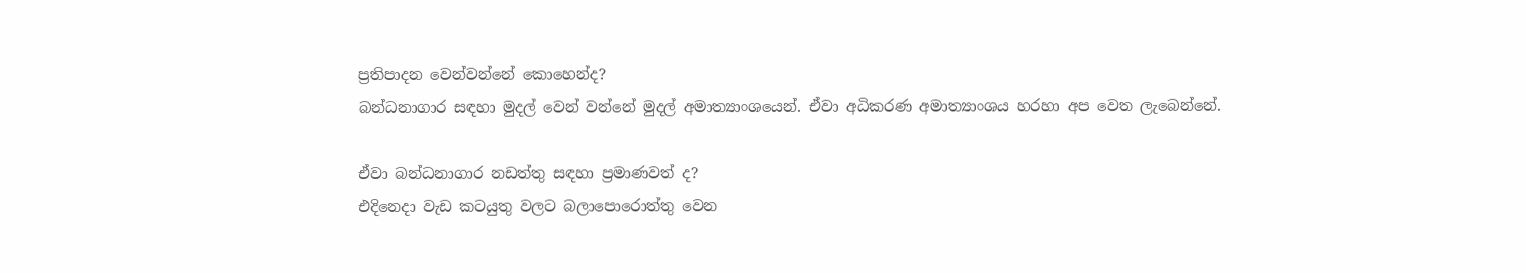ප්‍රතිපාදන වෙන්වන්නේ කොහෙන්ද?
බන්ධනාගාර සඳහා මුදල් වෙන් වන්නේ මුදල් අමාත්‍යාංශයෙන්. ඒවා අධිකරණ අමාත්‍යාංශය හරහා අප වෙත ලැබෙන්නේ.

ඒවා බන්ධනාගාර නඩත්තු සඳහා ප්‍රමාණවත් ද?
එදිනෙදා වැඩ කටයුතු වලට බලාපොරොත්තු වෙන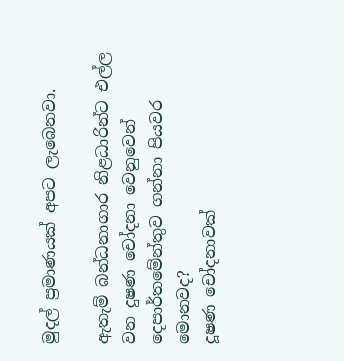මුදල් ප්‍රමාණයක් අපට ලැබෙනවා.

ඇතැම් බන්ධනාගාර නිළධාරින්ට එල්ල වන දුෂණ චෝදනා වෙනුවෙන් දෙපාර්තමේන්තුව ගන්නා පියවර මොනවද?
දූෂණ චෝදනාවක්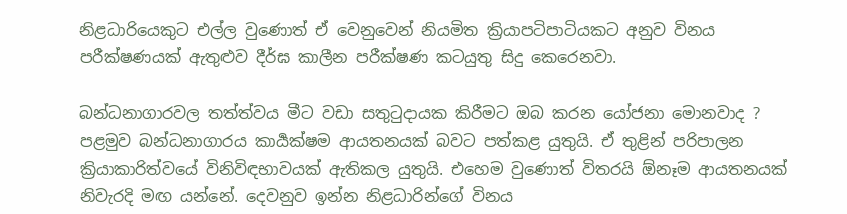නිළධාරියෙකුට එල්ල වුණොත් ඒ වෙනුවෙන් නියමිත ක්‍රියාපටිපාටියකට අනුව විනය පරීක්ෂණයක් ඇතුළුව දීර්ඝ කාලීන පරීක්ෂණ කටයුතු සිදු කෙරෙනවා.

බන්ධනාගාරවල තත්ත්වය මීට වඩා සතුටුදායක කිරීමට ඔබ කරන යෝජනා මොනවාද ?
පළමුව බන්ධනාගාරය කාර්‍යක්ෂම ආයතනයක් බවට පත්කළ යුතුයි. ඒ තුළින් පරිපාලන ක්‍රියාකාරිත්වයේ විනිවිඳභාවයක් ඇතිකල යුතුයි. එහෙම වුණොත් විතරයි ඕනෑම ආයතනයක් නිවැරදි මඟ යන්නේ. දෙවනුව ඉන්න නිළධාරින්ගේ විනය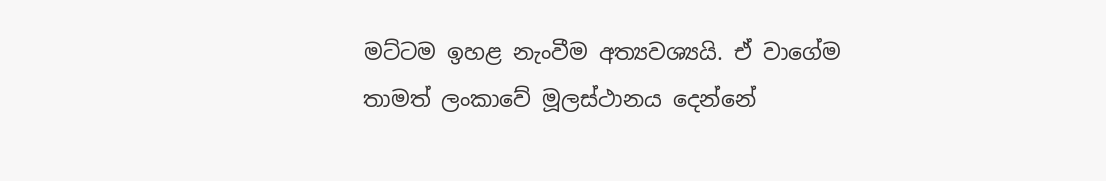මට්ටම ඉහළ නැංවීම අත්‍යවශ්‍යයි. ඒ වාගේම තාමත් ලංකාවේ මූලස්ථානය දෙන්නේ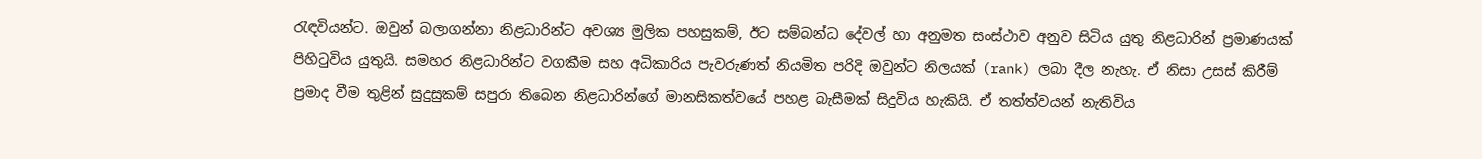රැඳවියන්ට. ඔවුන් බලාගන්නා නිළධාරින්ට අවශ්‍ය මුලික පහසුකම්, ඊට සම්බන්ධ දේවල් හා අනුමත සංස්ථාව අනුව සිටිය යුතු නිළධාරින් ප්‍රමාණයක් පිහිටුවිය යුතුයි. සමහර නිළධාරින්ට වගකීම සහ අධිකාරිය පැවරුණත් නියමිත පරිදි ඔවුන්ට නිලයක් (rank) ලබා දීල නැහැ. ඒ නිසා උසස් කිරීම් ප්‍රමාද වීම තුළින් සුදුසුකම් සපුරා තිබෙන නිළධාරින්ගේ මානසිකත්වයේ පහළ බැසීමක් සිදුවිය හැකියි. ඒ තත්ත්වයන් නැතිවිය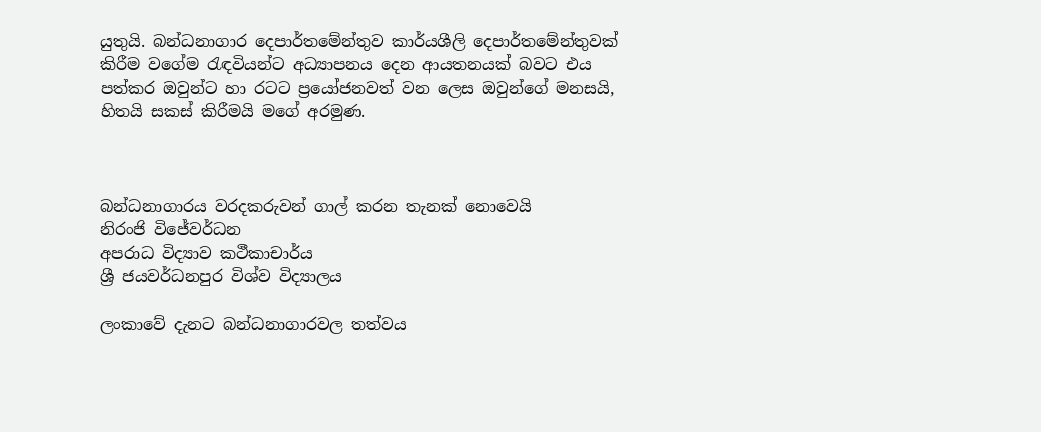යුතුයි. බන්ධනාගාර දෙපාර්තමේන්තුව කාර්යශීලි දෙපාර්තමේන්තුවක් කිරීම වගේම රැඳවියන්ට අධ්‍යාපනය දෙන ආයතනයක් බවට එය පත්කර ඔවුන්ට හා රටට ප්‍රයෝජනවත් වන ලෙස ඔවුන්ගේ මනසයි, හිතයි සකස් කිරීමයි මගේ අරමුණ.



බන්ධනාගාරය වරදකරුවන් ගාල් කරන තැනක් නොවෙයි
නිරංජි විජේවර්ධන
අපරාධ විද්‍යාව කථීකාචාර්ය
ශ්‍රී ජයවර්ධනපුර විශ්ව විද්‍යාලය

ලංකාවේ දැනට බන්ධනාගාරවල තත්වය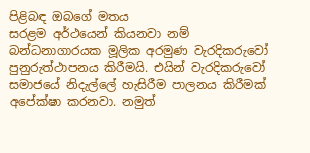පිළිබඳ ඔබගේ මතය
සරළම අර්ථයෙන් කියනවා නම් බන්ධනාගාරයක මූලික අරමුණ වැරදිකරුවෝ පුනුරුත්ථාපනය කිරීමයි. එයින් වැරදිකරුවෝ සමාජයේ නිදැල්ලේ හැසිරීම පාලනය කිරීමක් අපේක්ෂා කරනවා. නමුත්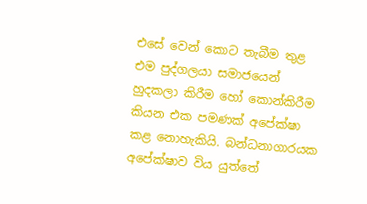එසේ වෙන් කොට තැබීම තුළ එම පුද්ගලයා සමාජයෙන් හුදකලා කිරීම හෝ කොන්කිරීම කියන එක පමණක් අපේක්ෂා කළ නොහැකියි. බන්ධනාගාරයක අපේක්ෂාව විය යුත්තේ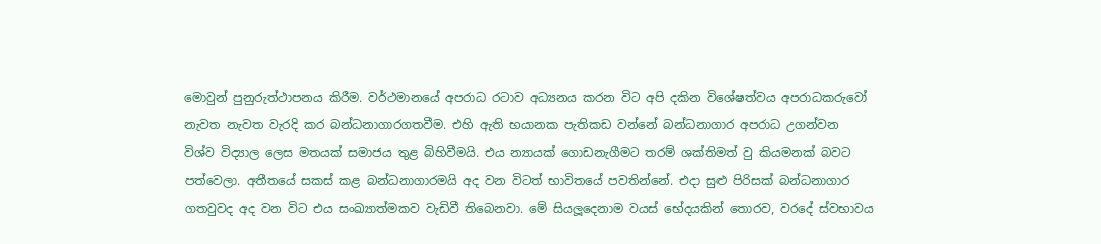මොවුන් පුනුරුත්ථාපනය කිරීම. වර්ථමානයේ අපරාධ රටාව අධ්‍යනය කරන විට අපි දකින විශේෂත්වය අපරාධකරුවෝ නැවත නැවත වැරදි කර බන්ධනාගාරගතවීම. එහි ඇති භයානක පැතිකඩ වන්නේ බන්ධනාගාර අපරාධ උගන්වන විශ්ව විද්‍යාල ලෙස මතයක් සමාජය තුළ බිහිවීමයි. එය න්‍යායක් ගොඩනැගීමට තරම් ශක්තිමත් වු කියමනක් බවට පත්වෙලා. අතීතයේ සකස් කළ බන්ධනාගාරමයි අද වන විටත් භාවිතයේ පවතින්නේ. එදා සුළු පිරිසක් බන්ධනාගාර ගතවුවද අද වන විට එය සංඛ්‍යාත්මකව වැඩිවී තිබෙනවා. මේ සියලූදෙනාම වයස් භේදයකින් තොරව, වරදේ ස්වභාවය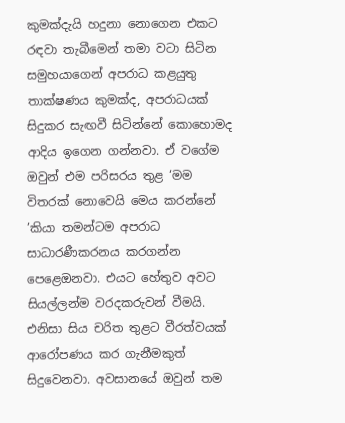කුමක්දැයි හදුනා නොගෙන එකට රඳවා තැබීමෙන් තමා වටා සිටින සමුහයාගෙන් අපරාධ කළයුතු තාක්ෂණය කුමක්ද, අපරාධයක් සිදුකර සැඟවී සිටින්නේ කොහොමද ආදිය ඉගෙන ගන්නවා. ඒ වගේම ඔවුන් එම පරිසරය තුළ ‘මම විතරක් නොවෙයි මෙය කරන්නේ ’කියා තමන්ටම අපරාධ සාධාරණීකරනය කරගන්න පෙළෙඔනවා. එයට හේතුව අවට සියල්ලන්ම වරදකරුවන් වීමයි. එනිසා සිය චරිත තුළට වීරත්වයක් ආරෝපණය කර ගැනීමකුත් සිදුවෙනවා. අවසානයේ ඔවුන් තම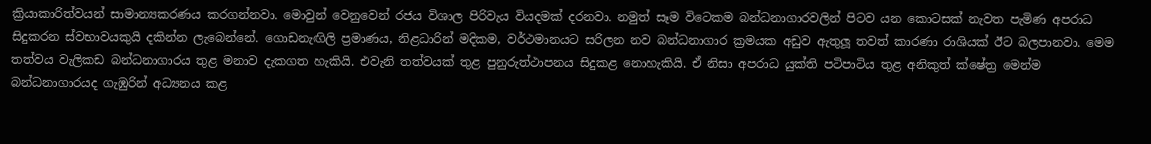ක්‍රියාකාරිත්වයන් සාමාන්‍යකරණය කරගන්නවා. මොවුන් වෙනුවෙන් රජය විශාල පිරිවැය වියදමක් දරනවා. නමුත් සෑම විටෙකම බන්ධනාගාරවලින් පිටව යන කොටසක් නැවත පැමිණ අපරාධ සිදුකරන ස්වභාවයකුයි දකින්න ලැබෙන්නේ. ගොඩනැඟිලි ප්‍රමාණය, නිළධාරින් මදිකම, වර්ථමානයට සරිලන නව බන්ධනාගාර ක්‍රමයක අඩුව ඇතුලූ තවත් කාරණා රාශියක් ඊට බලපානවා. මෙම තත්වය වැලිකඩ බන්ධනාගාරය තුළ මනාව දැකගත හැකියි. එවැනි තත්වයක් තුළ පුනුරුත්ථාපනය සිදුකළ නොහැකියි. ඒ නිසා අපරාධ යුක්ති පටිපාටිය තුළ අනිකුත් ක්ෂේත්‍ර මෙන්ම බන්ධනාගාරයද ගැඹුරින් අධ්‍යනය කළ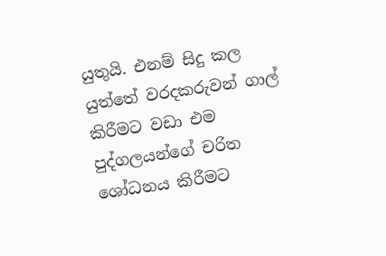යුතුයි. එනම් සිදු කල යුත්තේ වරදකරුවන් ගාල් කිරීමට වඩා එම පුද්ගලයන්ගේ චරිත ශෝධනය කිරීමට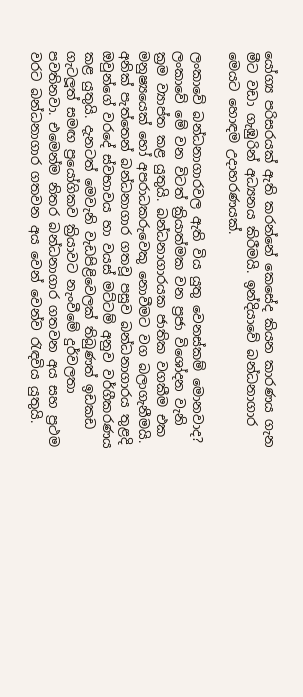යෝග්‍ය පරිසරයක් ඇති කරන්නේ කෙසේද කියන කාරණය ගැන මීට වඩා ගැඹුරින් අධ්‍යනය කිරීමයි. ඉන්දියාවේ බන්ධනාගාර මෙයට හොඳම උදාහරණයක්.

ලංකාවේ බන්ධනාගාරවල ඇති විය යුතු වෙනස්කම් මොනවාද?
ලංකාවේ මේ වන විටත් ක්‍රියාත්මක වන ප්‍රජා විශෝදන වැනි ක්‍රම ව්‍යාප්ත කළ යුතුයි. බන්ධනාගාරයක ජාතික වගකීම එක මනුෂ්‍යයෙක් හෝ අපරාධකරුවෙකු නොවීමට වග බලාගැනීමයි. අනික් පැත්තෙන් බන්ධනාගාර ගතවූ පසුව බන්ධනාගාරය තුළදි ඔවුන්ගේ වරදේ ස්වභාවය හා වයස් මට්ටම් අනුව වර්ගීකරණය කළ යුතුයි. දැනටත් මෙවැනි වැඩපිළිවෙලක් තිබුණත් ඉඩකඩ ගැටලූත් සමඟ ප්‍රයෝගිකව ක්‍රියාවට නැංවීමේ දුර්වලතා පවතිනවා. එමෙන්ම නිතර බන්ධනාගාර ගතවන අය සහ ප්‍රථම වරට බන්ධනාගාර ගතවන අය වෙන් වෙන්ව රැඳවිය යුතුයි.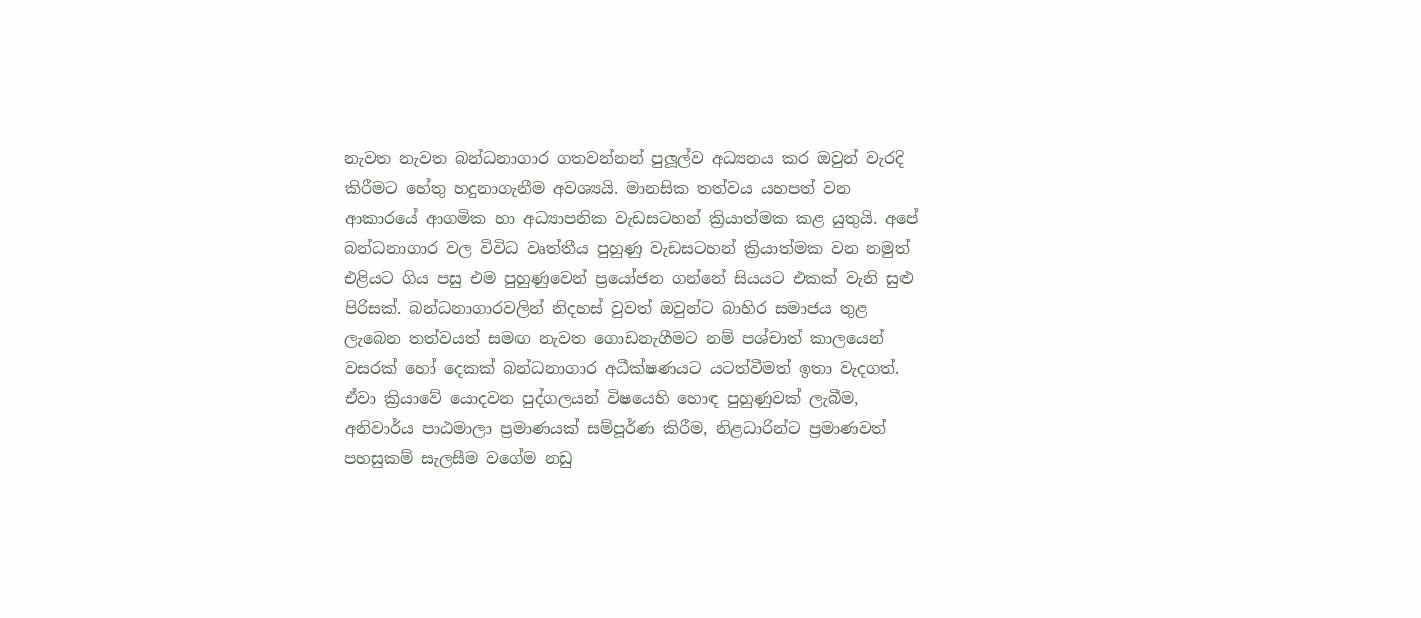නැවත නැවත බන්ධනාගාර ගතවන්නන් පුලූල්ව අධ්‍යනය කර ඔවුන් වැරදි කිරීමට හේතු හදුනාගැනීම අවශ්‍යයි. මානසික තත්වය යහපත් වන ආකාරයේ ආගමික හා අධ්‍යාපනික වැඩසටහන් ක්‍රියාත්මක කළ යුතුයි. අපේ බන්ධනාගාර වල විවිධ වෘත්තීය පුහුණු වැඩසටහන් ක්‍රියාත්මක වන නමුත් එළියට ගිය පසු එම පුහුණුවෙන් ප්‍රයෝජන ගන්නේ සියයට එකක් වැනි සුළු පිරිසක්. බන්ධනාගාරවලින් නිදහස් වුවත් ඔවුන්ට බාහිර සමාජය තුළ ලැබෙන තත්වයත් සමඟ නැවත ගොඩනැගීමට නම් පශ්චාත් කාලයෙන් වසරක් හෝ දෙකක් බන්ධනාගාර අධීක්ෂණයට යටත්වීමත් ඉතා වැදගත්. ඒවා ක්‍රියාවේ යොදවන පුද්ගලයන් විෂයෙහි හොඳ පුහුණුවක් ලැබීම, අනිවාර්ය පාඨමාලා ප්‍රමාණයක් සම්පූර්ණ කිරීම, නිළධාරින්ට ප්‍රමාණවත් පහසුකම් සැලසීම වගේම නඩු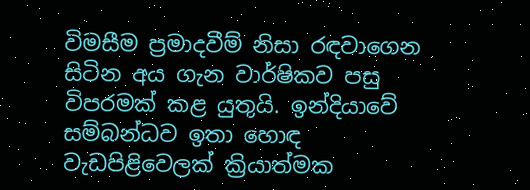විමසීම ප්‍රමාදවීම් නිසා රඳවාගෙන සිටින අය ගැන වාර්ෂිකව පසු විපරමක් කළ යුතුයි. ඉන්දියාවේ සම්බන්ධව ඉතා හොඳ වැඩපිළිවෙලක් ක්‍රියාත්මක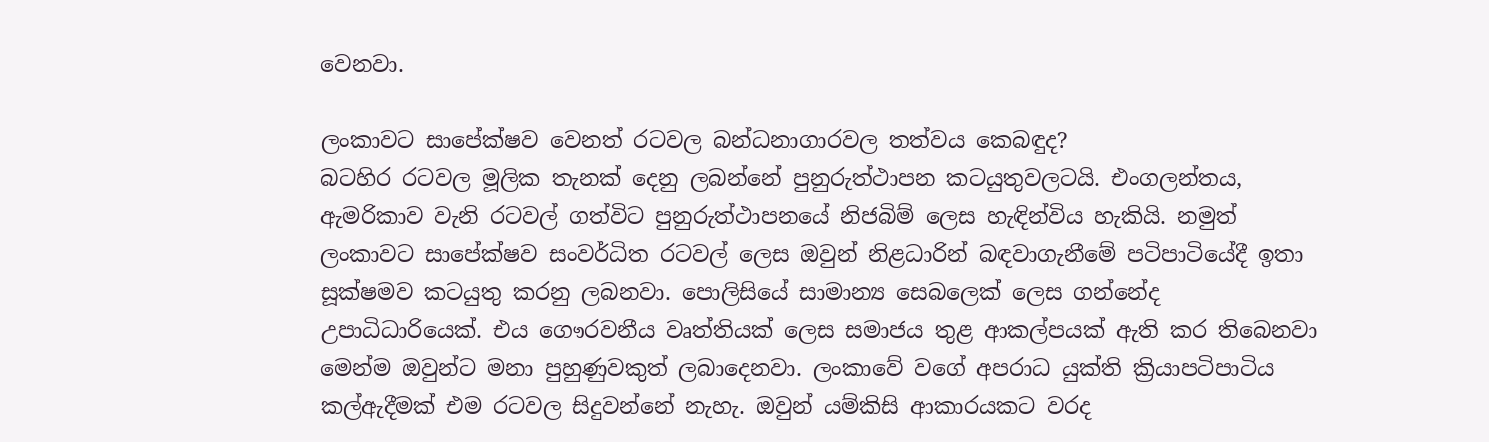වෙනවා.

ලංකාවට සාපේක්ෂව වෙනත් රටවල බන්ධනාගාරවල තත්වය කෙබඳුද?
බටහිර රටවල මූලික තැනක් දෙනු ලබන්නේ පුනුරුත්ථාපන කටයුතුවලටයි. එංගලන්තය, ඇමරිකාව වැනි රටවල් ගත්විට පුනුරුත්ථාපනයේ නිජබිම් ලෙස හැඳින්විය හැකියි. නමුත් ලංකාවට සාපේක්ෂව සංවර්ධිත රටවල් ලෙස ඔවුන් නිළධාරින් බඳවාගැනීමේ පටිපාටියේදී ඉතා සූක්ෂමව කටයුතු කරනු ලබනවා. පොලිසියේ සාමාන්‍ය සෙබලෙක් ලෙස ගන්නේද උපාධිධාරියෙක්. එය ගෞරවනීය වෘත්තියක් ලෙස සමාජය තුළ ආකල්පයක් ඇති කර තිබෙනවා මෙන්ම ඔවුන්ට මනා පුහුණුවකුත් ලබාදෙනවා. ලංකාවේ වගේ අපරාධ යුක්ති ක්‍රියාපටිපාටිය කල්ඇදීමක් එම රටවල සිදුවන්නේ නැහැ. ඔවුන් යම්කිසි ආකාරයකට වරද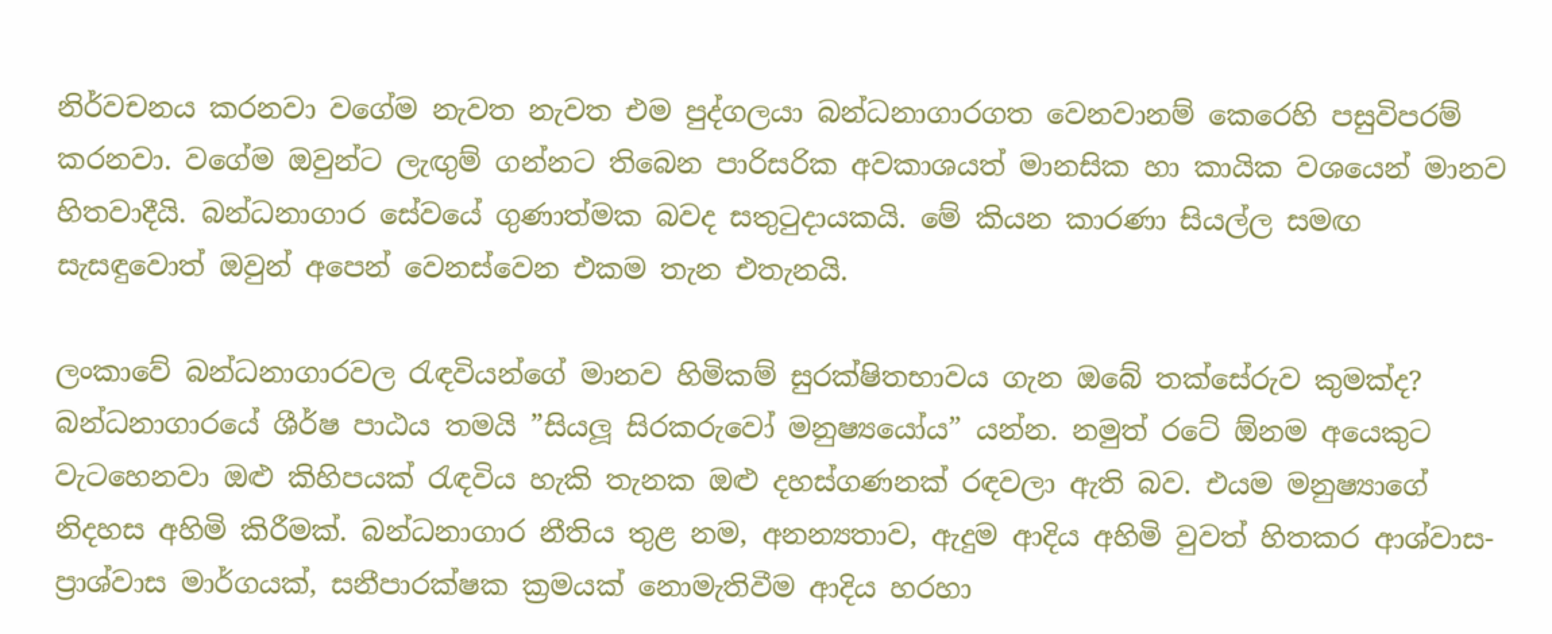නිර්වචනය කරනවා වගේම නැවත නැවත එම පුද්ගලයා බන්ධනාගාරගත වෙනවානම් කෙරෙහි පසුවිපරම් කරනවා. වගේම ඔවුන්ට ලැඟුම් ගන්නට තිබෙන පාරිසරික අවකාශයත් මානසික හා කායික වශයෙන් මානව හිතවාදීයි. බන්ධනාගාර සේවයේ ගුණාත්මක බවද සතුටුදායකයි. මේ කියන කාරණා සියල්ල සමඟ සැසඳුවොත් ඔවුන් අපෙන් වෙනස්වෙන එකම තැන එතැනයි.

ලංකාවේ බන්ධනාගාරවල රැඳවියන්ගේ මානව හිමිකම් සුරක්ෂිතභාවය ගැන ඔබේ තක්සේරුව කුමක්ද?
බන්ධනාගාරයේ ශීර්ෂ පාඨය තමයි ”සියලූ සිරකරුවෝ මනුෂ්‍යයෝය” යන්න. නමුත් රටේ ඕනම අයෙකුට වැටහෙනවා ඔළු කිහිපයක් රැඳවිය හැකි තැනක ඔළු දහස්ගණනක් රඳවලා ඇති බව. එයම මනුෂ්‍යාගේ නිදහස අහිමි කිරීමක්. බන්ධනාගාර නීතිය තුළ නම, අනන්‍යතාව, ඇදුම ආදිය අහිමි වුවත් හිතකර ආශ්වාස-ප්‍රාශ්වාස මාර්ගයක්, සනීපාරක්ෂක ක්‍රමයක් නොමැතිවීම ආදිය හරහා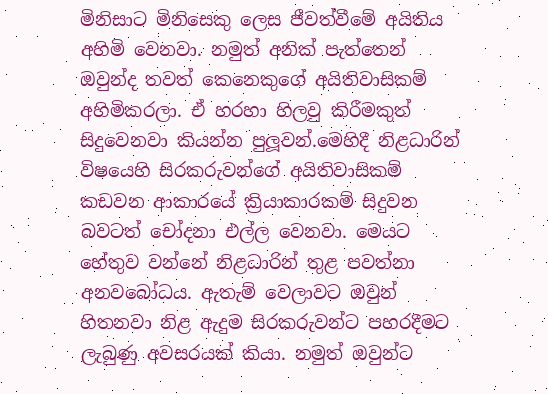මිනිසාට මිනිසෙකු ලෙස ජීවත්වීමේ අයිතිය අහිමි වෙනවා. නමුත් අනික් පැත්තෙන් ඔවුන්ද තවත් කෙනෙකුගේ අයිතිවාසිකම් අහිමිකරලා. ඒ හරහා හිලවු කිරීමකුත් සිදුවෙනවා කියන්න පුලූවන්.මෙහිදී නිළධාරින් විෂයෙහි සිරකරුවන්ගේ අයිතිවාසිකම් කඩවන ආකාරයේ ක්‍රියාකාරකම් සිදුවන බවටත් චෝදනා එල්ල වෙනවා. මෙයට හේතුව වන්නේ නිළධාරින් තුළ පවත්නා අනවබෝධය. ඇතැම් වෙලාවට ඔවුන් හිතනවා නිළ ඇදුම සිරකරුවන්ට පහරදීමට ලැබුණු අවසරයක් කියා. නමුත් ඔවුන්ට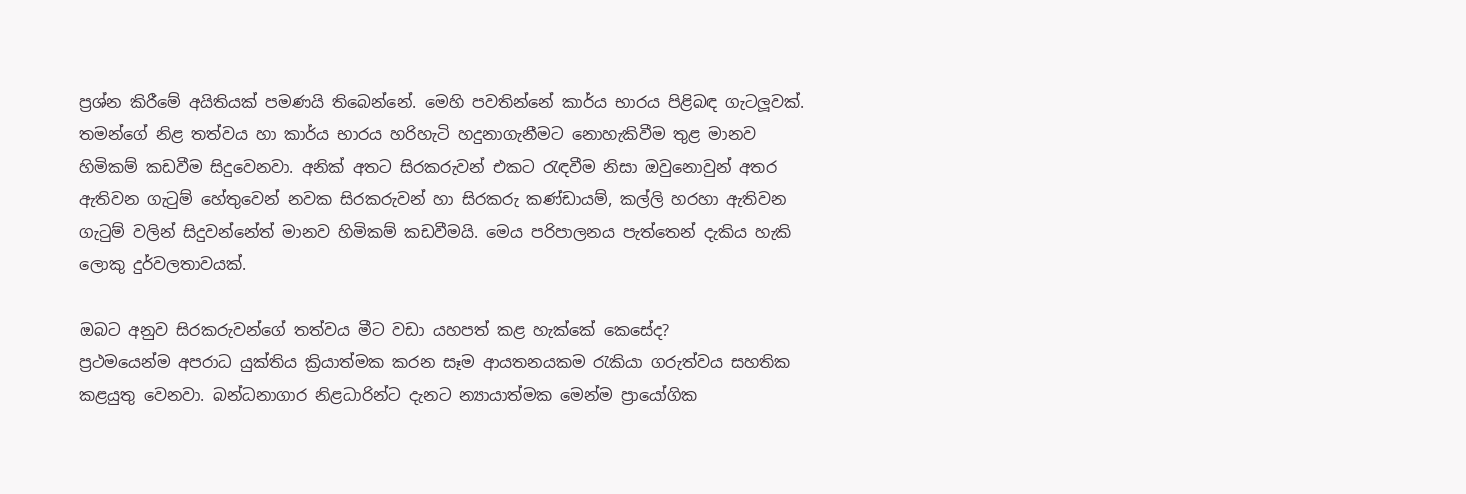ප්‍රශ්න කිරීමේ අයිතියක් පමණයි තිබෙන්නේ. මෙහි පවතින්නේ කාර්ය භාරය පිළිබඳ ගැටලූවක්. තමන්ගේ නිළ තත්වය හා කාර්ය භාරය හරිහැටි හදුනාගැනීමට නොහැකිවීම තුළ මානව හිමිකම් කඩවීම සිදුවෙනවා. අනික් අතට සිරකරුවන් එකට රැඳවීම නිසා ඔවුනොවුන් අතර ඇතිවන ගැටුම් හේතුවෙන් නවක සිරකරුවන් හා සිරකරු කණ්ඩායම්, කල්ලි හරහා ඇතිවන ගැටුම් වලින් සිදුවන්නේත් මානව හිමිකම් කඩවීමයි. මෙය පරිපාලනය පැත්තෙන් දැකිය හැකි ලොකු දුර්වලතාවයක්.

ඔබට අනුව සිරකරුවන්ගේ තත්වය මීට වඩා යහපත් කළ හැක්කේ කෙසේද?
ප්‍රථමයෙන්ම අපරාධ යුක්තිය ක්‍රියාත්මක කරන සෑම ආයතනයකම රැකියා ගරුත්වය සහතික කළයුතු වෙනවා. බන්ධනාගාර නිළධාරින්ට දැනට න්‍යායාත්මක මෙන්ම ප්‍රායෝගික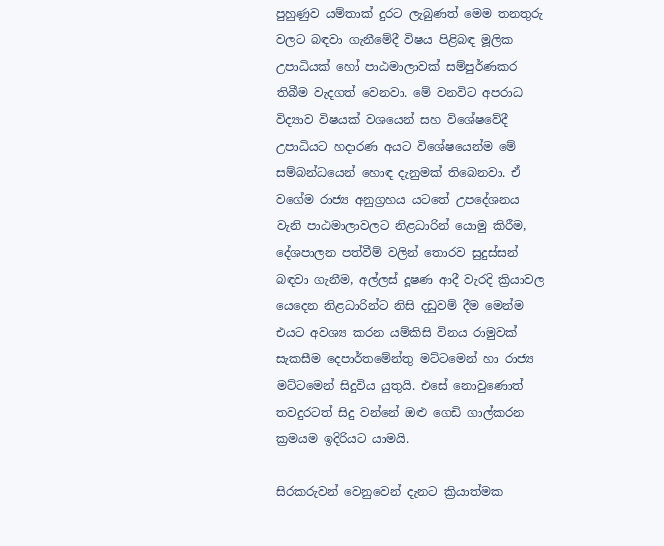පුහුණුව යම්තාක් දුරට ලැබුණත් මෙම තනතුරු වලට බඳවා ගැනීමේදී විෂය පිළිබඳ මූලික උපාධියක් හෝ පාඨමාලාවක් සම්පුර්ණකර තිබීම වැදගත් වෙනවා. මේ වනවිට අපරාධ විද්‍යාව විෂයක් වශයෙන් සහ විශේෂවේදී උපාධියට හදාරණ අයට විශේෂයෙන්ම මේ සම්බන්ධයෙන් හොඳ දැනුමක් තිබෙනවා. ඒ වගේම රාජ්‍ය අනුග්‍රහය යටතේ උපදේශනය වැනි පාඨමාලාවලට නිළධාරින් යොමු කිරීම, දේශපාලන පත්වීම් වලින් තොරව සුදුස්සන් බඳවා ගැනීම, අල්ලස් දූෂණ ආදී වැරදි ක්‍රියාවල යෙදෙන නිළධාරින්ට නිසි දඩුවම් දීම මෙන්ම එයට අවශ්‍ය කරන යම්කිසි විනය රාමුවක් සැකසීම දෙපාර්තමේන්තු මට්ටමෙන් හා රාජ්‍ය මට්ටමෙන් සිදුවිය යුතුයි. එසේ නොවුණොත් තවදුරටත් සිදු වන්නේ ඔළු ගෙඩි ගාල්කරන ක්‍රමයම ඉදිරියට යාමයි.

සිරකරුවන් වෙනුවෙන් දැනට ක්‍රියාත්මක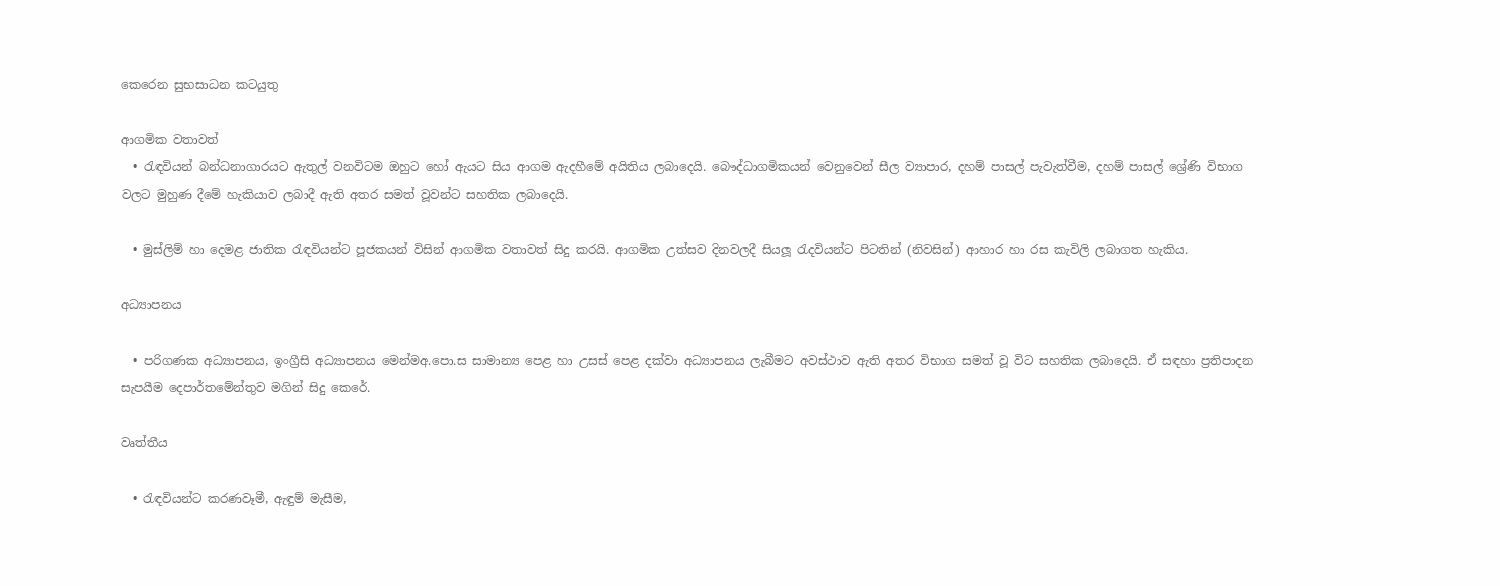කෙරෙන සුභසාධන කටයුතු

ආගමික වතාවත්
  • රැඳවියන් බන්ධනාගාරයට ඇතුල් වනවිටම ඔහුට හෝ ඇයට සිය ආගම ඇදහීමේ අයිතිය ලබාදෙයි. බෞද්ධාගමිකයන් වෙනුවෙන් සීල ව්‍යාපාර, දහම් පාසල් පැවැත්වීම, දහම් පාසල් ශ්‍රේණි විභාග වලට මුහුණ දීමේ හැකියාව ලබාදී ඇති අතර සමත් වූවන්ට සහතික ලබාදෙයි.

  • මුස්ලිම් හා දෙමළ ජාතික රැඳවියන්ට පූජකයන් විසින් ආගමික වතාවත් සිදු කරයි. ආගමික උත්සව දිනවලදී සියලූ රැදවියන්ට පිටතින් (නිවසින්) ආහාර හා රස කැවිලි ලබාගත හැකිය.

අධ්‍යාපනය

  • පරිගණක අධ්‍යාපනය, ඉංග්‍රීසි අධ්‍යාපනය මෙන්මඅ.පො.ස සාමාන්‍ය පෙළ හා උසස් පෙළ දක්වා අධ්‍යාපනය ලැබීමට අවස්ථාව ඇති අතර විභාග සමත් වූ විට සහතික ලබාදෙයි. ඒ සඳහා ප්‍රතිපාදන සැපයීම දෙපාර්තමේන්තුව මගින් සිදු කෙරේ.

වෘත්තීය

  • රැඳවියන්ට කරණවෑමී, ඇඳුම් මැසීම,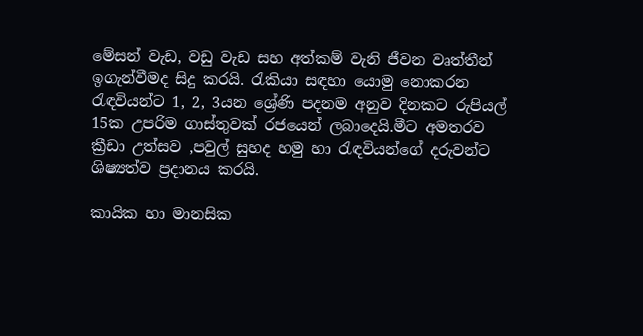මේසන් වැඩ, වඩු වැඩ සහ අත්කම් වැනි ජීවන වෘත්තීන් ඉගැන්වීමද සිදු කරයි. රැකියා සඳහා යොමු නොකරන රැඳවියන්ට 1, 2, 3යන ශ්‍රේණි පදනම අනුව දිනකට රුපියල් 15ක උපරිම ගාස්තුවක් රජයෙන් ලබාදෙයි.මීට අමතරව ක්‍රීඩා උත්සව ,පවුල් සුහද හමු හා රැඳවියන්ගේ දරුවන්ට ශිෂ්‍යත්ව ප්‍රදානය කරයි.

කායික හා මානසික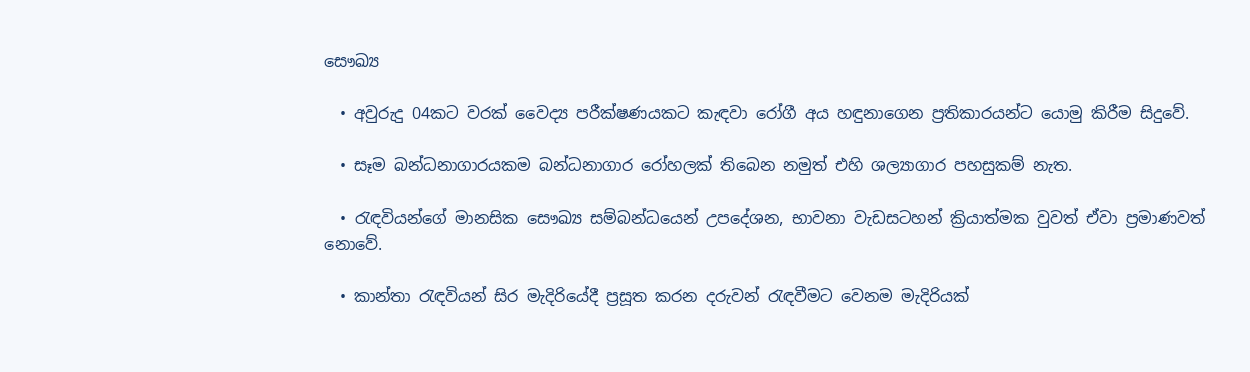සෞඛ්‍ය

  • අවුරුදු 04කට වරක් වෛද්‍ය පරීක්ෂණයකට කැඳවා රෝගී අය හඳුනාගෙන ප්‍රතිකාරයන්ට යොමු කිරීම සිදුවේ.

  • සෑම බන්ධනාගාරයකම බන්ධනාගාර රෝහලක් තිබෙන නමුත් එහි ශල්‍යාගාර පහසුකම් නැත.

  • රැඳවියන්ගේ මානසික සෞඛ්‍ය සම්බන්ධයෙන් උපදේශන, භාවනා වැඩසටහන් ක්‍රියාත්මක වුවත් ඒවා ප්‍රමාණවත් නොවේ.

  • කාන්තා රැඳවියන් සිර මැදිරියේදී ප්‍රසූත කරන දරුවන් රැඳවීමට වෙනම මැදිරියක්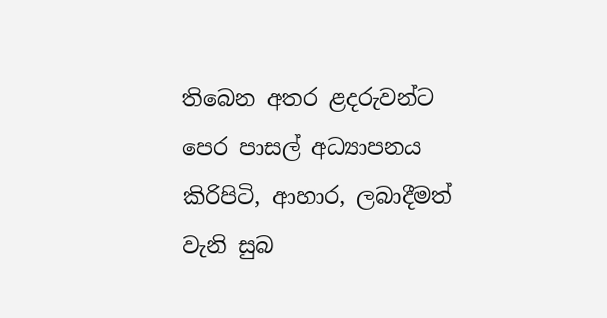තිබෙන අතර ළදරුවන්ට පෙර පාසල් අධ්‍යාපනය කිරිපිටි, ආහාර, ලබාදීමත් වැනි සුබ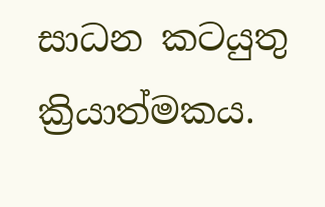සාධන කටයුතු ක්‍රියාත්මකය.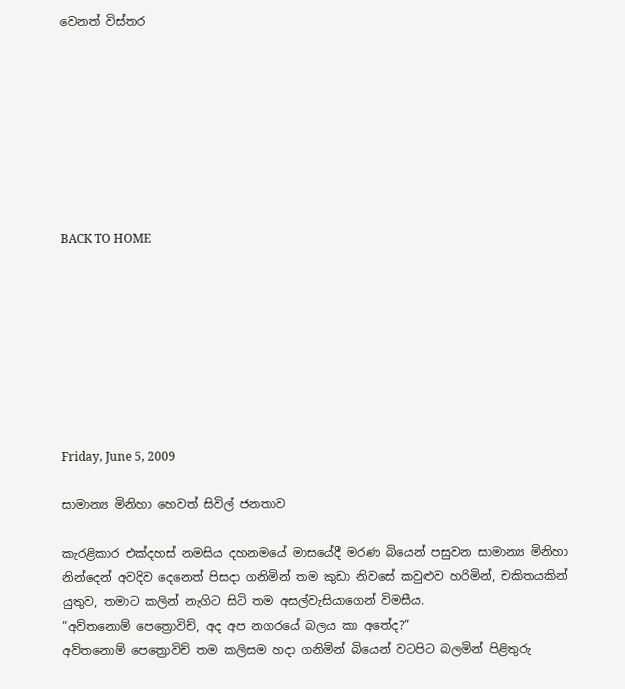වෙනත් විස්තර








BACK TO HOME








Friday, June 5, 2009

සාමාන්‍ය මිනිහා හෙවත් සිවිල් ජනතාව

කැරළිකාර එක්දහස් නමසිය දහනමයේ මාසයේදී මරණ බියෙන් පසුවන සාමාන්‍ය මිනිහා නින්දෙන් අවදිව දෙනෙත් පිසදා ගනිමින් තම කුඩා නිවසේ කවුළුව හරිමින්, චකිතයකින් යුතුව, තමාට කලින් නැගිට සිටි තම අසල්වැසියාගෙන් විමසීය.
”අව්තනොම් පෙත්‍රොවිච්, අද අප නගරයේ බලය කා අතේද?”
අව්තනොම් පෙත්‍රොවිච් තම කලිසම හදා ගනිමින් බියෙන් වටපිට බලමින් පිළිතුරු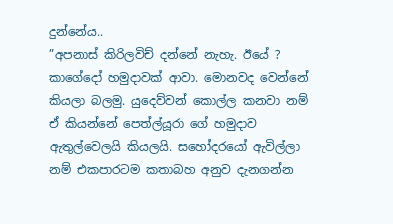දුන්නේය..
”අපනාස් කිරිලවිච් දන්නේ නැහැ. ඊයේ ? කාගේදෝ හමුදාවක් ආවා. මොනවද වෙන්නේ කියලා බලමු. යුදෙව්වන් කොල්ල කනවා නම් ඒ කියන්නේ පෙත්ල්යූරා ගේ හමුදාව ඇතුල්වෙලයි කියලයි. සහෝදරයෝ ඇවිල්ලා නම් එකපාරටම කතාබහ අනුව දැනගන්න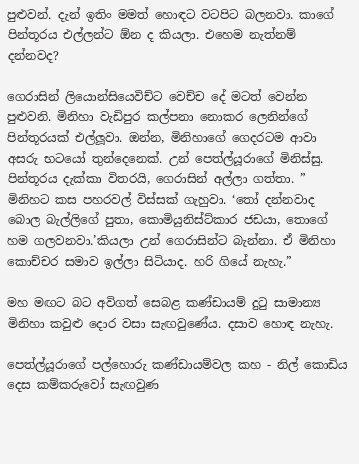පුළුවන්. දැන් ඉතිං මමත් හොඳට වටපිට බලනවා. කාගේ පින්තූරය එල්ලන්ට ඕන ද කියලා. එහෙම නැත්නම් දන්නවද?

ගෙරාසින් ලියොන්සියෙවිච්ට වෙච්ච දේ මටත් වෙන්න පුළුවනි. මිනිහා වැඩිපුර කල්පනා නොකර ලෙනින්ගේ පින්තූරයක් එල්ලූවා. ඔන්න, මිනිහාගේ ගෙදරටම ආවා අසරු භටයෝ තුන්දෙනෙක්. උන් පෙත්ල්යූරාගේ මිනිස්සු. පින්තූරය දැක්කා විතරයි, ගෙරාසින් අල්ලා ගත්තා. ” මිනිහට කස පහරවල් විස්සක් ගැහුවා. ‘තෝ දන්නවාද බොල බැල්ලිගේ පුතා, කොමියුනිස්ට්කාර ජඩයා, තොගේ හම ගලවනවා.’කියලා උන් ගෙරාසින්ට බැන්නා. ඒ මිනිහා කොච්චර සමාව ඉල්ලා සිටියාද. හරි ගියේ නැහැ.”

මහ මඟට බට අවිගත් සෙබළ කණ්ඩායම් දුටු සාමාන්‍ය මිනිහා කවුළු දොර වසා සැඟවුණේය. දසාව හොඳ නැහැ.

පෙත්ල්යූරාගේ පල්හොරු කණ්ඩායම්වල කහ - නිල් කොඩිය දෙස කම්කරුවෝ සැඟවුණ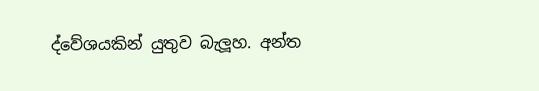ද්වේශයකින් යුතුව බැලූහ. අන්ත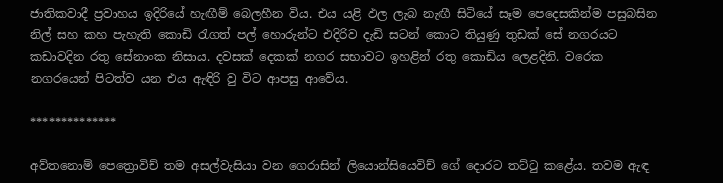ජාතිකවාදී ප්‍රවාහය ඉදිරියේ හැඟීම් බෙලහීන විය. එය යළි ඵල ලැබ නැඟී සිටියේ සෑම පෙදෙසකින්ම පසුබසින නිල් සහ කහ පැහැති කොඩි රැගත් පල් හොරුන්ට එදිරිව දැඩි සටන් කොට තියුණු තුඩක් සේ නගරයට කඩාවදින රතු සේනාංක නිසාය. දවසක් දෙකක් නගර සභාවට ඉහළින් රතු කොඩිය ලෙළදිනි. වරෙක නගරයෙන් පිටත්ව යන එය ඇඳිරි වු විට ආපසු ආවේය.

**************

අව්තනොම් පෙත්‍රොවිච් තම අසල්වැසියා වන ගෙරාසින් ලියොන්සියෙවිච් ගේ දොරට තට්ටු කළේය. තවම ඇඳ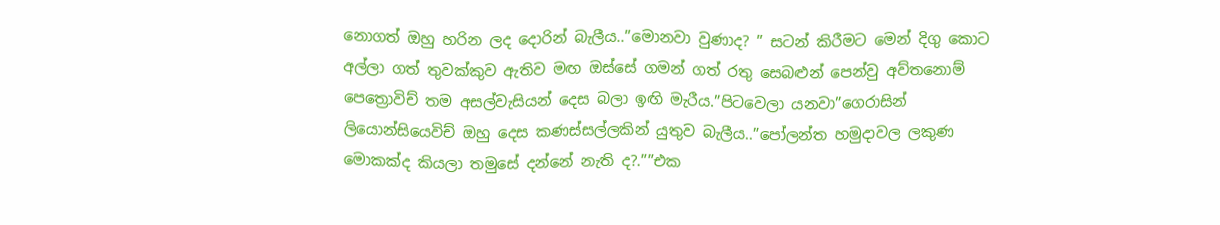නොගත් ඔහු හරින ලද දොරින් බැලීය..”මොනවා වුණාද? ” සටන් කිරීමට මෙන් දිගු කොට අල්ලා ගත් තුවක්කුව ඇතිව මඟ ඔස්සේ ගමන් ගත් රතු සෙබළුන් පෙන්වු අව්තනොම් පෙත්‍රොවිච් තම අසල්වැසියන් දෙස බලා ඉඟි මැරීය.”පිටවෙලා යනවා”ගෙරාසින් ලියොන්සියෙවිච් ඔහු දෙස කණස්සල්ලකින් යුතුව බැලීය..”පෝලන්ත හමුදාවල ලකුණ මොකක්ද කියලා තමුසේ දන්නේ නැති ද?.””එක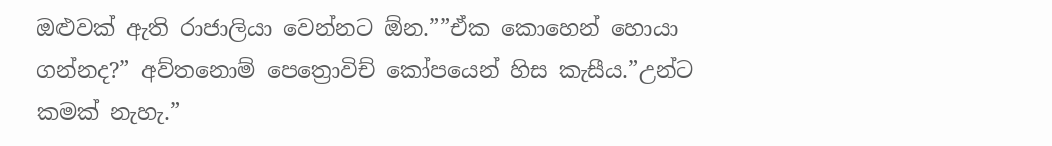ඔළුවක් ඇති රාජාලියා වෙන්නට ඕන.””ඒක කොහෙන් හොයා ගන්නද?” අව්තනොම් පෙත්‍රොවිච් කෝපයෙන් හිස කැසීය.”උන්ට කමක් නැහැ.”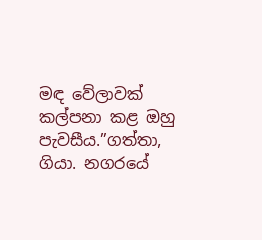මඳ වේලාවක් කල්පනා කළ ඔහු පැවසීය.”ගත්තා, ගියා. නගරයේ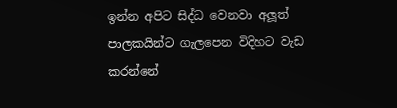ඉන්න අපිට සිද්ධ වෙනවා අලූත් පාලකයින්ට ගැලපෙන විදිහට වැඩ කරන්නේ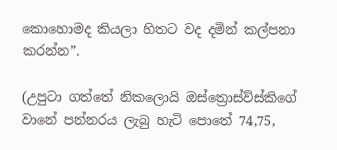කොහොමද කියලා හිතට වද දමින් කල්පනා කරන්න”.

(උපුටා ගත්තේ නිකලොයි ඔස්ත්‍රොස්ව්ස්කිගේ වානේ පන්නරය ලැබු හැටි පොතේ 74,75,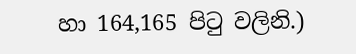හා 164,165 පිටු වලිනි.)